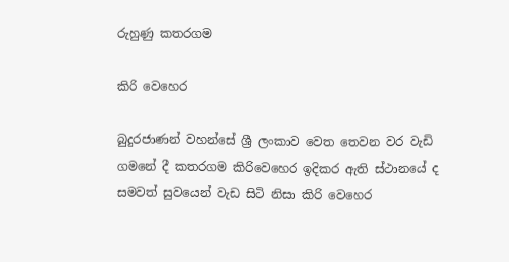රුහුණු කතරගම

කිරි වෙහෙර

බුදුරජාණන් වහන්සේ ශ්‍රී ලංකාව වෙත තෙවන වර වැඩි ගමනේ දී කතරගම කිරිවෙහෙර ඉදිකර ඇති ස්ථානයේ ද සමවත් සුවයෙන් වැඩ සිටි නිසා කිරි වෙහෙර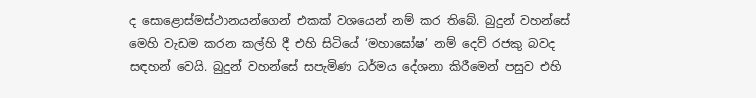ද සොළොස්මස්ථානයන්ගෙන් එකක් වශයෙන් නම් කර තිබේ. බුදුන් වහන්සේ මෙහි වැඩම කරන කල්හි දී එහි සිටියේ ‘මහාඝෝෂ’ නම් දෙව් රජකු බවද සඳහන් වෙයි. බුදුන් වහන්සේ සපැමිණ ධර්මය දේශනා කිරීමෙන් පසුව එහි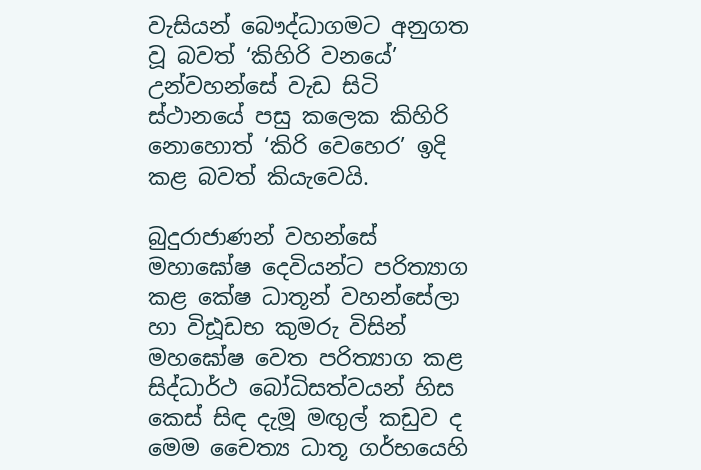වැසියන් බෞද්ධාගමට අනුගත වූ බවත් ‘කිහිරි වනයේ’ උන්වහන්සේ වැඩ සිටි ස්ථානයේ පසු කලෙක කිහිරි නොහොත් ‘කිරි වෙහෙර’ ඉදි කළ බවත් කියැවෙයි.

බුදුරාජාණන් වහන්සේ මහාඝෝෂ දෙවියන්ට පරිත්‍යාග කළ කේෂ ධාතූන් වහන්සේලා හා විඪූඩභ කුමරු විසින් මහඝෝෂ වෙත පරිත්‍යාග කළ සිද්ධාර්ථ බෝධිසත්වයන් හිස කෙස් සිඳ දැමූ මඟුල් කඩුව ද මෙම චෛත්‍ය ධාතූ ගර්භයෙහි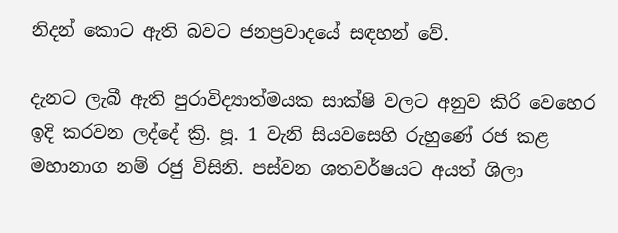නිදන් කොට ඇති බවට ජනප්‍රවාදයේ සඳහන් වේ.

දැනට ලැබී ඇති පුරාවිද්‍යාත්මයක සාක්ෂි වලට අනුව කිරි වෙහෙර ඉදි කරවන ලද්දේ ක්‍රි. පූ. 1 වැනි සියවසෙහි රුහුණේ රජ කළ මහානාග නම් රජු විසිනි. පස්වන ශතවර්ෂයට අයත් ශිලා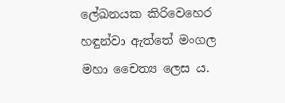ලේඛනයක කිරිවෙහෙර හඳුන්වා ඇත්තේ මංගල මහා චෛත්‍ය ලෙස ය.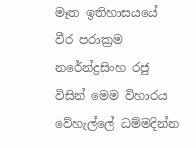මෑත ඉතිහාසයයේ වීර පරාක්‍රම නරේන්ද්‍රසිංහ රජු විසින් මෙම විහාරය වේහැල්ලේ ධම්මදින්න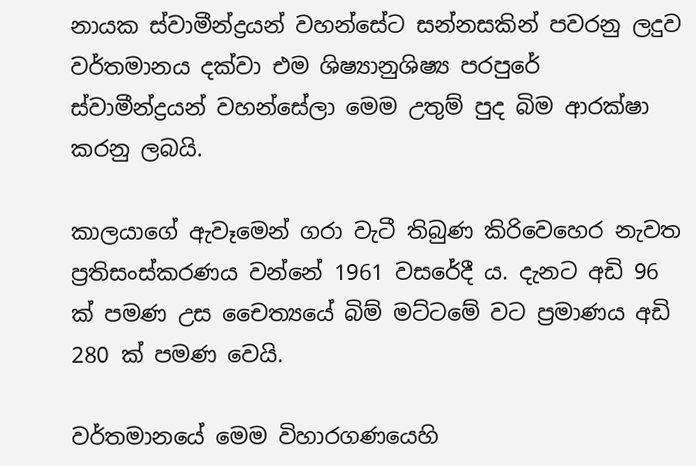නායක ස්වාමීන්ද්‍රයන් වහන්සේට සන්නසකින් පවරනු ලදුව වර්තමානය දක්වා එම ශිෂ්‍යානුශිෂ්‍ය පරපුරේ ස්වාමීන්ද්‍රයන් වහන්සේලා මෙම උතුම් පුද බිම ආරක්ෂා කරනු ලබයි.

කාලයාගේ ඇවෑමෙන් ගරා වැටී තිබුණ කිරිවෙහෙර නැවත ප්‍රතිසංස්කරණය වන්නේ 1961 වසරේදී ය. දැනට අඩි 96 ක් පමණ උස චෛත්‍යයේ බිම් මට්ටමේ වට ප්‍රමාණය අඩි 280 ක් පමණ වෙයි.

වර්තමානයේ මෙම විහාරගණයෙහි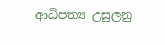ආධිපත්‍ය උසුලනු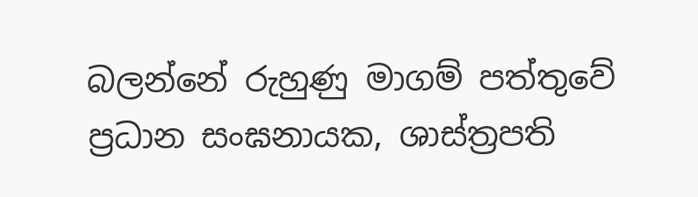බලන්නේ රුහුණු මාගම් පත්තුවේ ප්‍රධාන සංඝනායක, ශාස්ත්‍රපති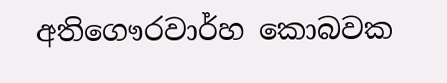අතිගෞරවාර්හ කොබවක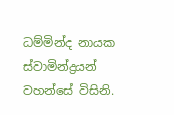ධම්මින්ද නායක ස්වාමින්ද්‍රයන් වහන්සේ විසිනි.